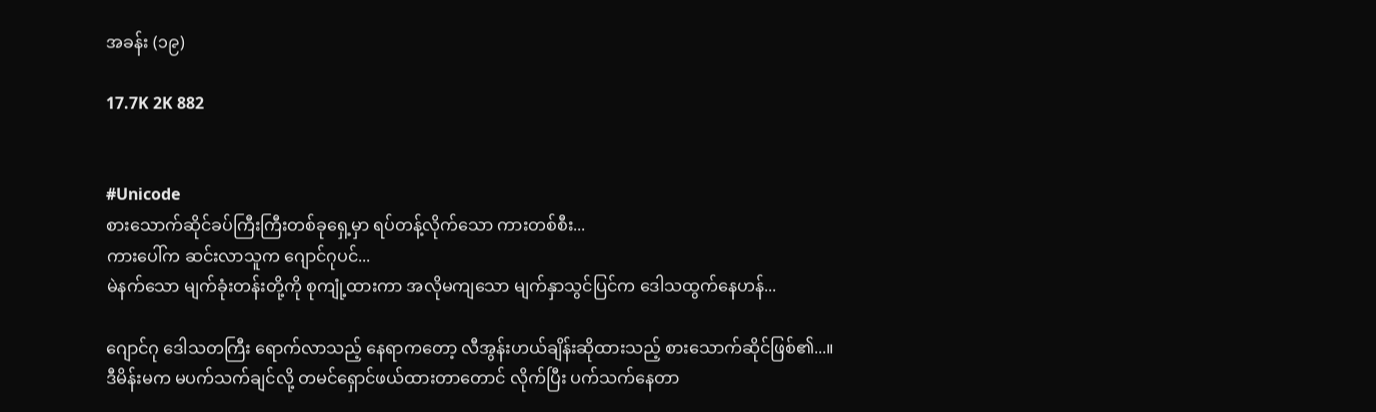အခန်း (၁၉)

17.7K 2K 882


#Unicode
စားသောက်ဆိုင်ခပ်ကြီးကြီးတစ်ခုရှေ့မှာ ရပ်တန့်လိုက်သော ကားတစ်စီး...
ကားပေါ်က ဆင်းလာသူက ဂျောင်ဂုပင်...
မဲနက်သော မျက်ခုံးတန်းတို့ကို စုကျုံ့ထားကာ အလိုမကျသော မျက်နှာသွင်ပြင်က ဒေါသထွက်နေဟန်...

ဂျောင်ဂု ဒေါသတကြီး ရောက်လာသည့် နေရာကတော့ လီအွန်းဟယ်ချိန်းဆိုထားသည့် စားသောက်ဆိုင်ဖြစ်၏...။
ဒီမိန်းမက မပက်သက်ချင်လို့ တမင်ရှောင်ဖယ်ထားတာတောင် လိုက်ပြီး ပက်သက်နေတာ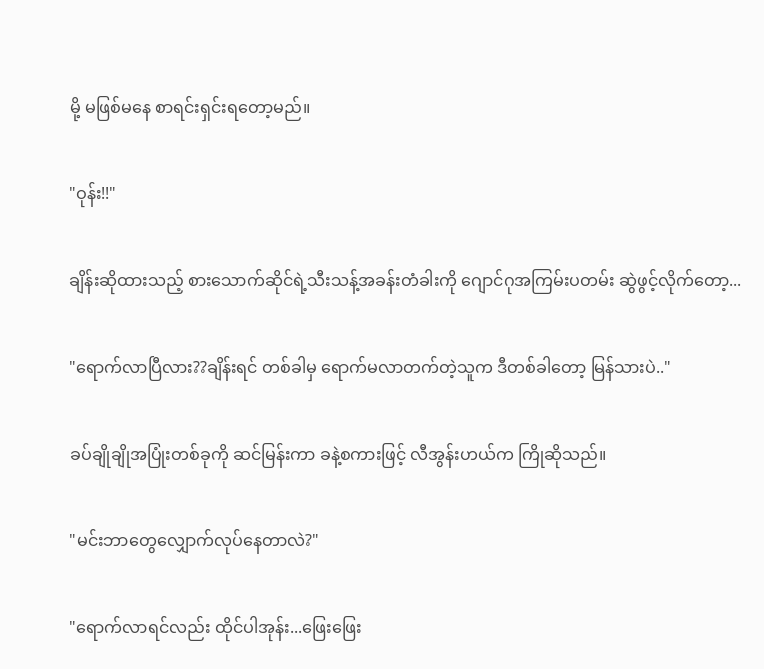မို့ မဖြစ်မနေ စာရင်းရှင်းရတော့မည်။

"ဝုန်း!!"

ချိန်းဆိုထားသည့် စားသောက်ဆိုင်ရဲ့သီးသန့်အခန်းတံခါးကို ဂျောင်ဂုအကြမ်းပတမ်း ဆွဲဖွင့်လိုက်တော့...

"ရောက်လာပြီလား??ချိန်းရင် တစ်ခါမှ ရောက်မလာတက်တဲ့သူက ဒီတစ်ခါတော့ မြန်သားပဲ.."

ခပ်ချိုချိုအပြုံးတစ်ခုကို ဆင်မြန်းကာ ခနဲ့စကားဖြင့် လီအွန်းဟယ်က ကြိုဆိုသည်။

"မင်းဘာတွေလျှောက်လုပ်နေတာလဲ?"

"ရောက်လာရင်လည်း ထိုင်ပါအုန်း...ဖြေးဖြေး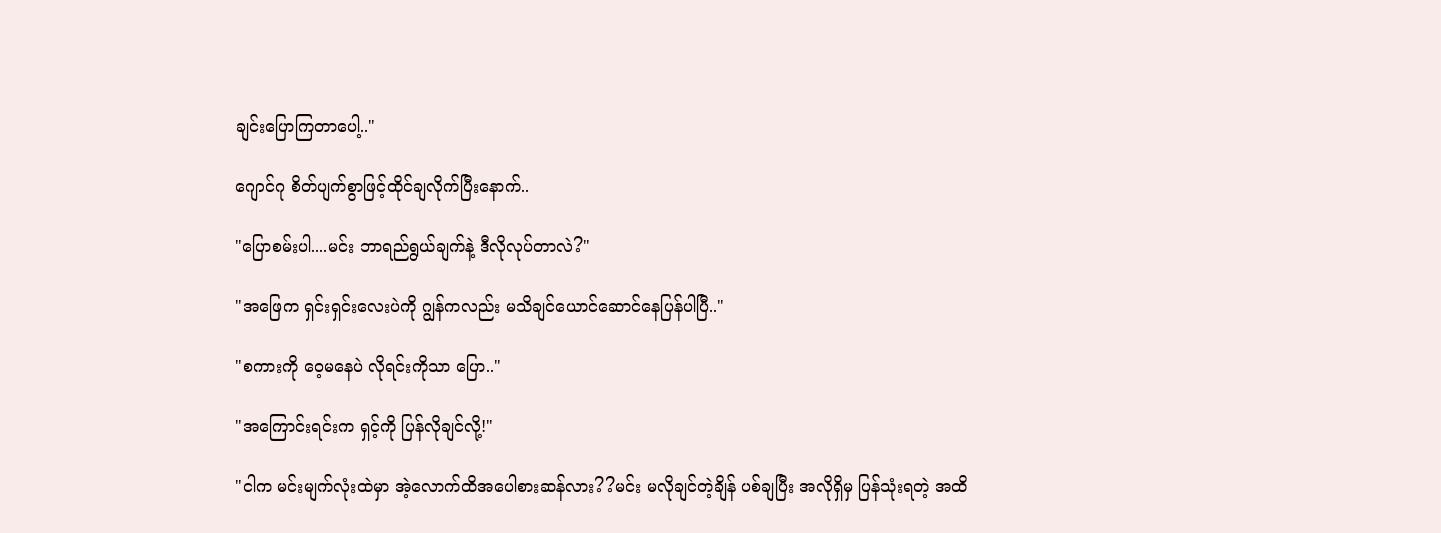ချင်းပြောကြတာပေါ့.."

ဂျောင်ဂု စိတ်ပျက်စွာဖြင့်ထိုင်ချလိုက်ပြီးနောက်..

"ပြောစမ်းပါ....မင်း ဘာရည်ရွယ်ချက်နဲ့ ဒီလိုလုပ်တာလဲ?"

"အဖြေက ရှင်းရှင်းလေးပဲကို ဂျွန်ကလည်း မသိချင်ယောင်ဆောင်နေပြန်ပါပြီ.."

"စကားကို ဝေ့မနေပဲ လိုရင်းကိုသာ ပြော.."

"အကြောင်းရင်းက ရှင့်ကို ပြန်လိုချင်လို့!"

"ငါက မင်းမျက်လုံးထဲမှာ အဲ့လောက်ထိအပေါစားဆန်လား??မင်း မလိုချင်တဲ့ချိန် ပစ်ချပြီး အလိုရှိမှ ပြန်သုံးရတဲ့ အထိ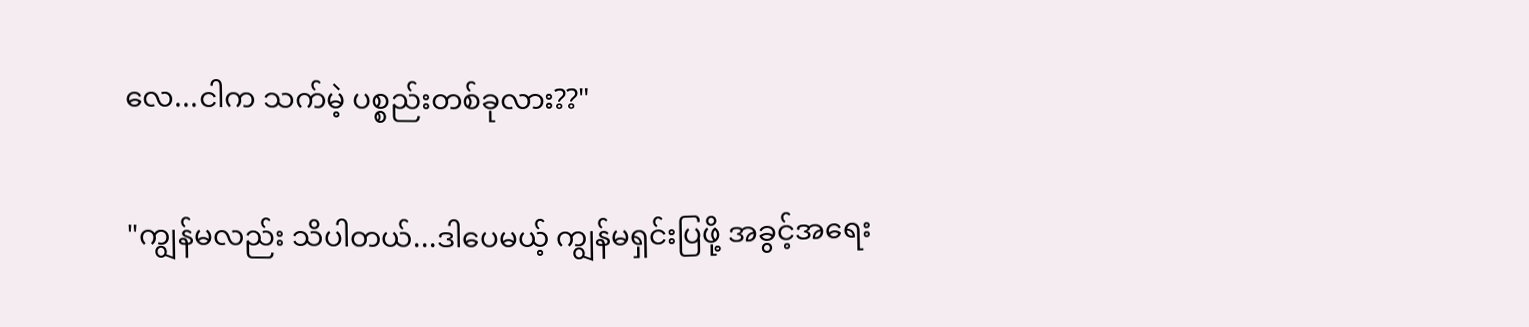လေ...ငါက သက်မဲ့ ပစ္စည်းတစ်ခုလား??"

"ကျွန်မလည်း သိပါတယ်...ဒါပေမယ့် ကျွန်မရှင်းပြဖို့ အခွင့်အရေး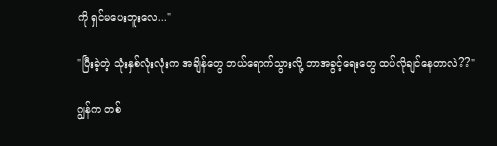ကို ရှင်မပေးဘူးလေ..."

"ပြီးခဲ့တဲ့ သုံးနှစ်လုံးလုံးက အချိန်တွေ ဘယ်ရောက်သွားလို့ ဘာအခွင့်ရေးတွေ ထပ်လိုချင်နေတာလဲ??"

ဂျွန်က တစ်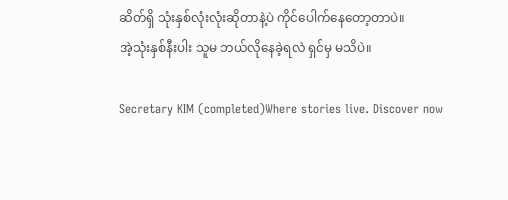ဆိတ်ရှိ သုံးနှစ်လုံးလုံးဆိုတာနဲ့ပဲ ကိုင်ပေါက်နေတော့တာပဲ။
အဲ့သုံးနှစ်နီးပါး သူမ ဘယ်လိုနေခဲ့ရလဲ ရှင်မှ မသိပဲ။

Secretary KIM (completed)Where stories live. Discover now